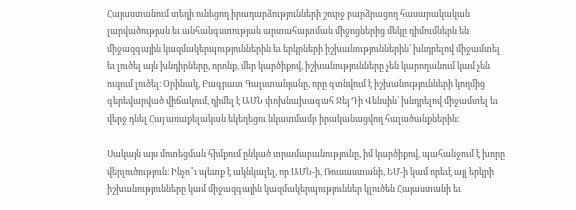Հայաստանում տեղի ունեցող իրադարձությունների շուրջ բարձրացող հասարակական լարվածության եւ անհանգստության արտահայտման միջոցներից մեկը դիմումներն են միջազգային կազմակերպություններին եւ երկրների իշխանություններին՝ խնդրելով միջամտել եւ լուծել այն խնդիրները, որոնք, մեր կարծիքով, իշխանությունները չեն կարողանում կամ չեն ուզում լուծել։ Օրինակ, Բագրատ Գալստանյանը, որը գտնվում է իշխանությունների կողմից գերեվարված վիճակում, դիմել է ԱՄՆ փոխնախագահ Ջեյ Դի Վենսին՝ խնդրելով միջամտել եւ վերջ դնել Հայ առաքելական եկեղեցու նկատմամբ իրականացվող հալածանքներին։

Սակայն այս մոտեցման հիմքում ընկած տրամաբանությունը, իմ կարծիքով, պահանջում է խորը վերլուծություն։ Ինչո՞ւ պետք է ակնկալել, որ ԱՄՆ-ի, Ռուսաստանի, ԵՄ-ի կամ որեւէ այլ երկրի իշխանությունները կամ միջազգային կազմակերպություններ կլուծեն Հայաստանի եւ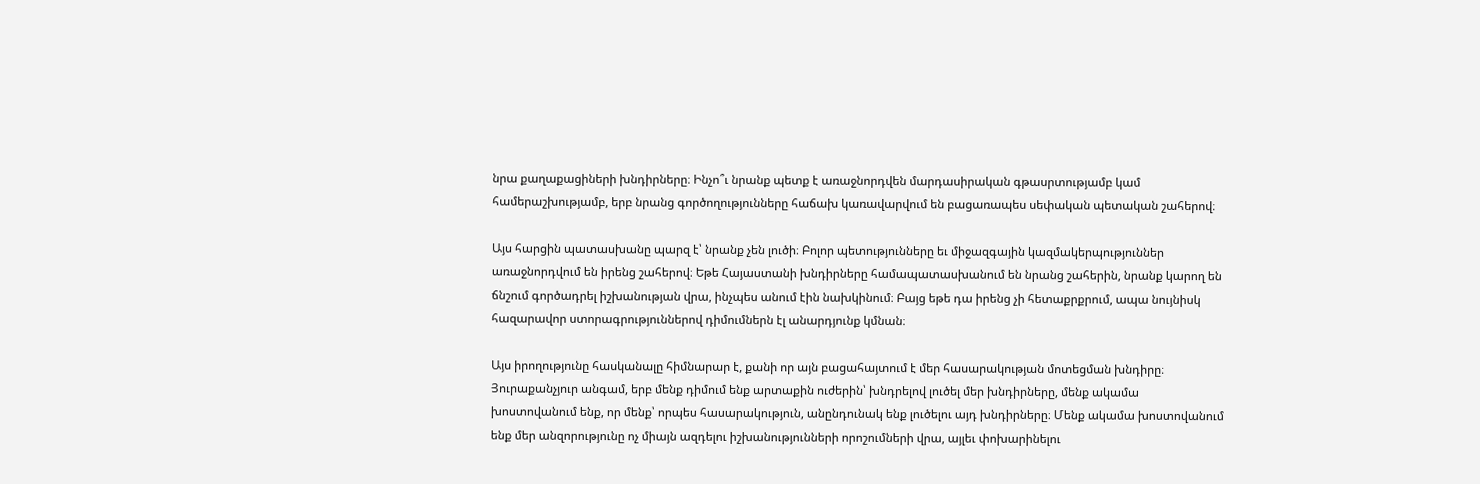նրա քաղաքացիների խնդիրները։ Ինչո՞ւ նրանք պետք է առաջնորդվեն մարդասիրական գթասրտությամբ կամ համերաշխությամբ, երբ նրանց գործողությունները հաճախ կառավարվում են բացառապես սեփական պետական շահերով։

Այս հարցին պատասխանը պարզ է՝ նրանք չեն լուծի։ Բոլոր պետությունները եւ միջազգային կազմակերպություններ առաջնորդվում են իրենց շահերով։ Եթե Հայաստանի խնդիրները համապատասխանում են նրանց շահերին, նրանք կարող են ճնշում գործադրել իշխանության վրա, ինչպես անում էին նախկինում։ Բայց եթե դա իրենց չի հետաքրքրում, ապա նույնիսկ հազարավոր ստորագրություններով դիմումներն էլ անարդյունք կմնան։

Այս իրողությունը հասկանալը հիմնարար է, քանի որ այն բացահայտում է մեր հասարակության մոտեցման խնդիրը։ Յուրաքանչյուր անգամ, երբ մենք դիմում ենք արտաքին ուժերին՝ խնդրելով լուծել մեր խնդիրները, մենք ակամա խոստովանում ենք, որ մենք՝ որպես հասարակություն, անընդունակ ենք լուծելու այդ խնդիրները։ Մենք ակամա խոստովանում ենք մեր անզորությունը ոչ միայն ազդելու իշխանությունների որոշումների վրա, այլեւ փոխարինելու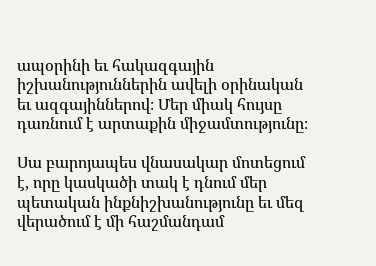ապօրինի եւ հակազգային իշխանություններին ավելի օրինական եւ ազգայիններով։ Մեր միակ հույսը դառնում է արտաքին միջամտությունը։

Սա բարոյապես վնասակար մոտեցում է, որը կասկածի տակ է դնում մեր պետական ինքնիշխանությունը եւ մեզ վերածում է մի հաշմանդամ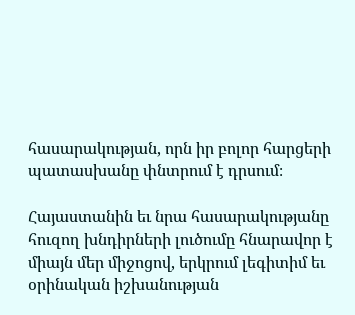հասարակության, որն իր բոլոր հարցերի պատասխանը փնտրում է դրսում։

Հայաստանին եւ նրա հասարակությանը հուզող խնդիրների լուծումը հնարավոր է միայն մեր միջոցով, երկրում լեգիտիմ եւ օրինական իշխանության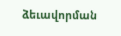ձեւավորման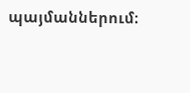պայմաններում։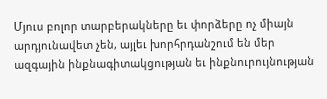Մյուս բոլոր տարբերակները եւ փորձերը ոչ միայն արդյունավետ չեն, այլեւ խորհրդանշում են մեր ազգային ինքնագիտակցության եւ ինքնուրույնության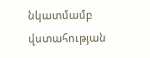նկատմամբ վստահության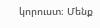կորուստ։ Մենք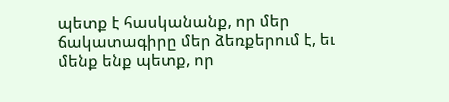պետք է հասկանանք, որ մեր ճակատագիրը մեր ձեռքերում է, եւ մենք ենք պետք, որ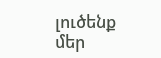լուծենք մեր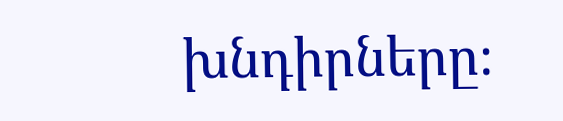խնդիրները։